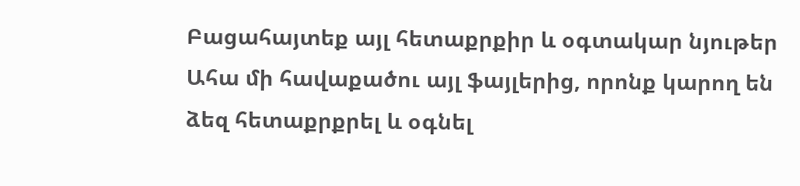Բացահայտեք այլ հետաքրքիր և օգտակար նյութեր
Ահա մի հավաքածու այլ ֆայլերից, որոնք կարող են ձեզ հետաքրքրել և օգնել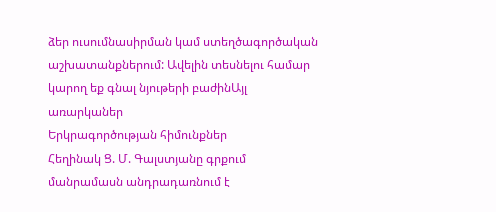ձեր ուսումնասիրման կամ ստեղծագործական աշխատանքներում: Ավելին տեսնելու համար կարող եք գնալ նյութերի բաժինԱյլ առարկաներ
Երկրագործության հիմունքներ
Հեղինակ Ց. Մ. Գալստյանը գրքում մանրամասն անդրադառնում է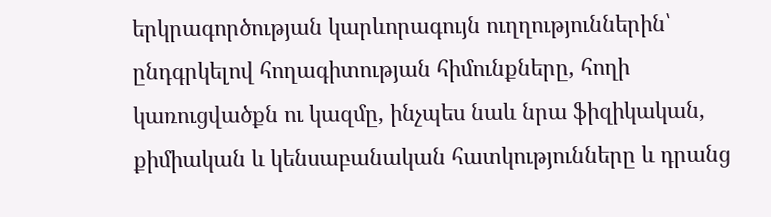երկրագործության կարևորագույն ուղղություններին՝ ընդգրկելով հողագիտության հիմունքները, հողի կառուցվածքն ու կազմը, ինչպես նաև նրա ֆիզիկական, քիմիական և կենսաբանական հատկությունները և դրանց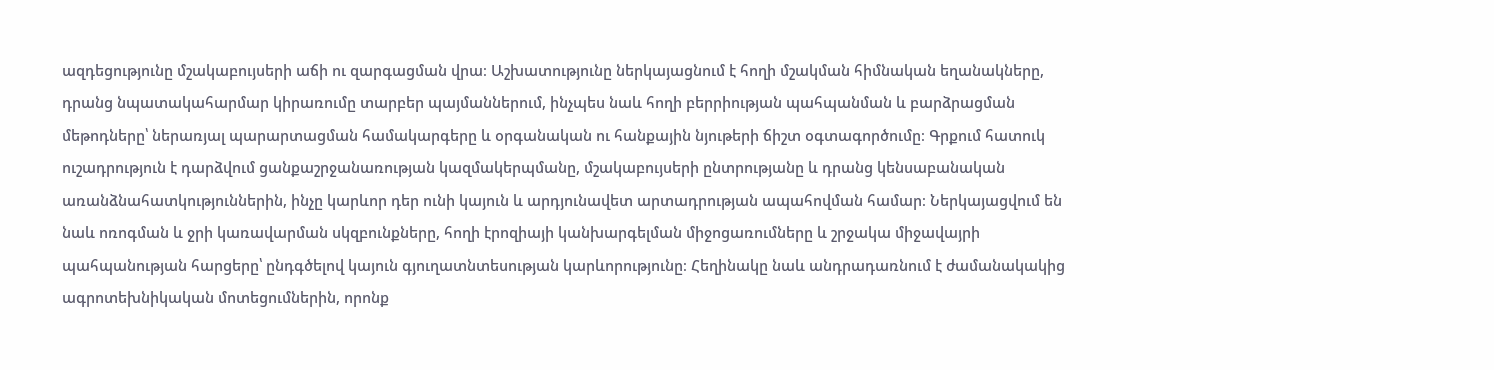ազդեցությունը մշակաբույսերի աճի ու զարգացման վրա։ Աշխատությունը ներկայացնում է հողի մշակման հիմնական եղանակները, դրանց նպատակահարմար կիրառումը տարբեր պայմաններում, ինչպես նաև հողի բերրիության պահպանման և բարձրացման մեթոդները՝ ներառյալ պարարտացման համակարգերը և օրգանական ու հանքային նյութերի ճիշտ օգտագործումը։ Գրքում հատուկ ուշադրություն է դարձվում ցանքաշրջանառության կազմակերպմանը, մշակաբույսերի ընտրությանը և դրանց կենսաբանական առանձնահատկություններին, ինչը կարևոր դեր ունի կայուն և արդյունավետ արտադրության ապահովման համար։ Ներկայացվում են նաև ոռոգման և ջրի կառավարման սկզբունքները, հողի էրոզիայի կանխարգելման միջոցառումները և շրջակա միջավայրի պահպանության հարցերը՝ ընդգծելով կայուն գյուղատնտեսության կարևորությունը։ Հեղինակը նաև անդրադառնում է ժամանակակից ագրոտեխնիկական մոտեցումներին, որոնք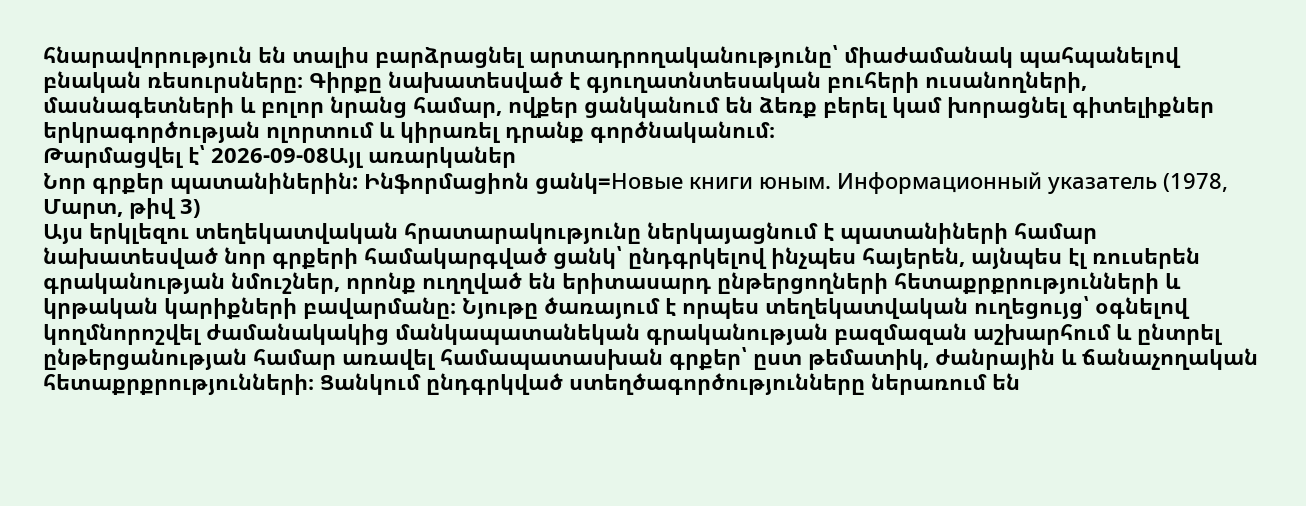հնարավորություն են տալիս բարձրացնել արտադրողականությունը՝ միաժամանակ պահպանելով բնական ռեսուրսները։ Գիրքը նախատեսված է գյուղատնտեսական բուհերի ուսանողների, մասնագետների և բոլոր նրանց համար, ովքեր ցանկանում են ձեռք բերել կամ խորացնել գիտելիքներ երկրագործության ոլորտում և կիրառել դրանք գործնականում։
Թարմացվել է՝ 2026-09-08Այլ առարկաներ
Նոր գրքեր պատանիներին: Ինֆորմացիոն ցանկ=Новые книги юным. Информационный указатель (1978, Մարտ, թիվ 3)
Այս երկլեզու տեղեկատվական հրատարակությունը ներկայացնում է պատանիների համար նախատեսված նոր գրքերի համակարգված ցանկ՝ ընդգրկելով ինչպես հայերեն, այնպես էլ ռուսերեն գրականության նմուշներ, որոնք ուղղված են երիտասարդ ընթերցողների հետաքրքրությունների և կրթական կարիքների բավարմանը։ Նյութը ծառայում է որպես տեղեկատվական ուղեցույց՝ օգնելով կողմնորոշվել ժամանակակից մանկապատանեկան գրականության բազմազան աշխարհում և ընտրել ընթերցանության համար առավել համապատասխան գրքեր՝ ըստ թեմատիկ, ժանրային և ճանաչողական հետաքրքրությունների։ Ցանկում ընդգրկված ստեղծագործությունները ներառում են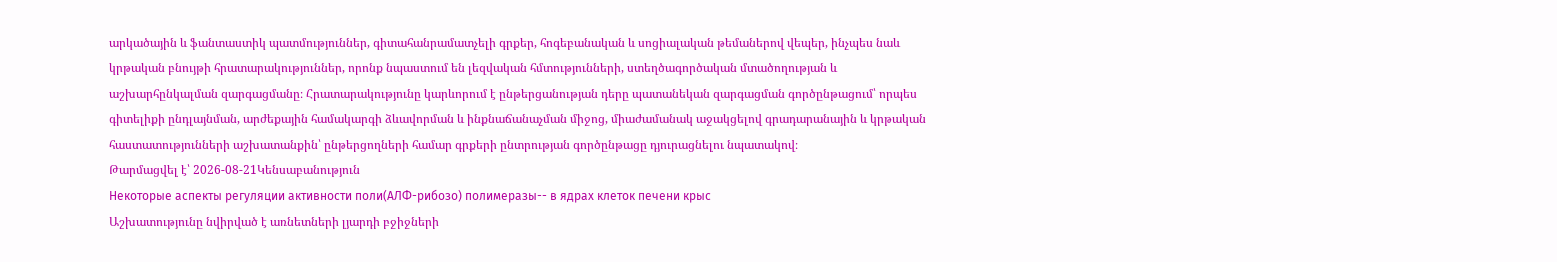արկածային և ֆանտաստիկ պատմություններ, գիտահանրամատչելի գրքեր, հոգեբանական և սոցիալական թեմաներով վեպեր, ինչպես նաև կրթական բնույթի հրատարակություններ, որոնք նպաստում են լեզվական հմտությունների, ստեղծագործական մտածողության և աշխարհընկալման զարգացմանը։ Հրատարակությունը կարևորում է ընթերցանության դերը պատանեկան զարգացման գործընթացում՝ որպես գիտելիքի ընդլայնման, արժեքային համակարգի ձևավորման և ինքնաճանաչման միջոց, միաժամանակ աջակցելով գրադարանային և կրթական հաստատությունների աշխատանքին՝ ընթերցողների համար գրքերի ընտրության գործընթացը դյուրացնելու նպատակով։
Թարմացվել է՝ 2026-08-21Կենսաբանություն
Некоторые аспекты регуляции активности поли(АЛФ-рибозо) полимеразы-- в ядрах клеток печени крыс
Աշխատությունը նվիրված է առնետների լյարդի բջիջների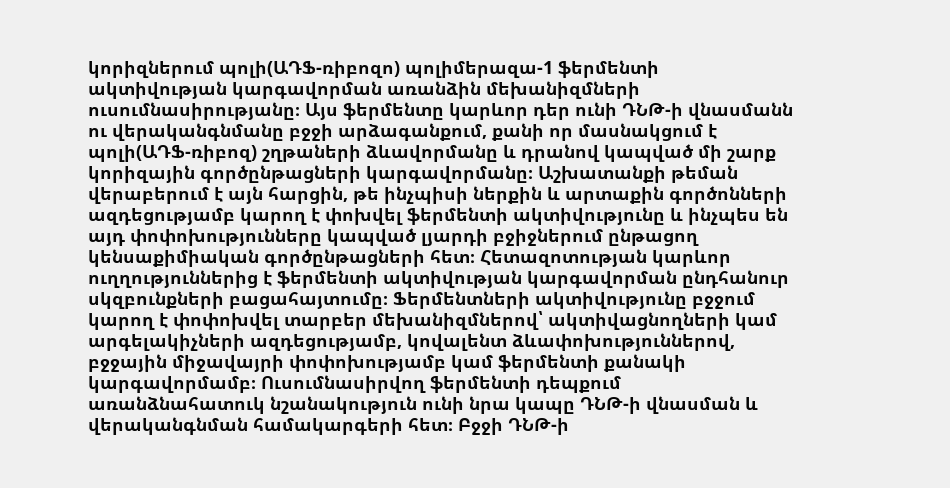կորիզներում պոլի(ԱԴՖ-ռիբոզո) պոլիմերազա-1 ֆերմենտի ակտիվության կարգավորման առանձին մեխանիզմների ուսումնասիրությանը։ Այս ֆերմենտը կարևոր դեր ունի ԴՆԹ-ի վնասմանն ու վերականգնմանը բջջի արձագանքում, քանի որ մասնակցում է պոլի(ԱԴՖ-ռիբոզ) շղթաների ձևավորմանը և դրանով կապված մի շարք կորիզային գործընթացների կարգավորմանը։ Աշխատանքի թեման վերաբերում է այն հարցին, թե ինչպիսի ներքին և արտաքին գործոնների ազդեցությամբ կարող է փոխվել ֆերմենտի ակտիվությունը և ինչպես են այդ փոփոխությունները կապված լյարդի բջիջներում ընթացող կենսաքիմիական գործընթացների հետ։ Հետազոտության կարևոր ուղղություններից է ֆերմենտի ակտիվության կարգավորման ընդհանուր սկզբունքների բացահայտումը։ Ֆերմենտների ակտիվությունը բջջում կարող է փոփոխվել տարբեր մեխանիզմներով՝ ակտիվացնողների կամ արգելակիչների ազդեցությամբ, կովալենտ ձևափոխություններով, բջջային միջավայրի փոփոխությամբ կամ ֆերմենտի քանակի կարգավորմամբ։ Ուսումնասիրվող ֆերմենտի դեպքում առանձնահատուկ նշանակություն ունի նրա կապը ԴՆԹ-ի վնասման և վերականգնման համակարգերի հետ։ Բջջի ԴՆԹ-ի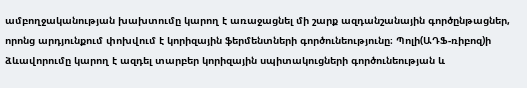ամբողջականության խախտումը կարող է առաջացնել մի շարք ազդանշանային գործընթացներ, որոնց արդյունքում փոխվում է կորիզային ֆերմենտների գործունեությունը։ Պոլի(ԱԴՖ-ռիբոզ)ի ձևավորումը կարող է ազդել տարբեր կորիզային սպիտակուցների գործունեության և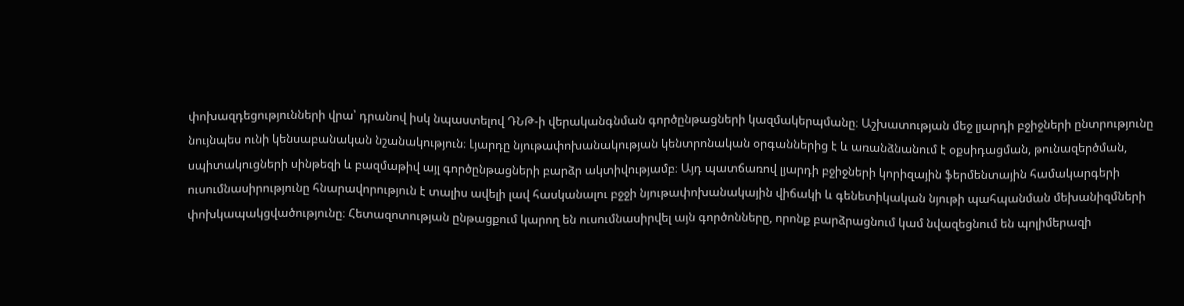փոխազդեցությունների վրա՝ դրանով իսկ նպաստելով ԴՆԹ-ի վերականգնման գործընթացների կազմակերպմանը։ Աշխատության մեջ լյարդի բջիջների ընտրությունը նույնպես ունի կենսաբանական նշանակություն։ Լյարդը նյութափոխանակության կենտրոնական օրգաններից է և առանձնանում է օքսիդացման, թունազերծման, սպիտակուցների սինթեզի և բազմաթիվ այլ գործընթացների բարձր ակտիվությամբ։ Այդ պատճառով լյարդի բջիջների կորիզային ֆերմենտային համակարգերի ուսումնասիրությունը հնարավորություն է տալիս ավելի լավ հասկանալու բջջի նյութափոխանակային վիճակի և գենետիկական նյութի պահպանման մեխանիզմների փոխկապակցվածությունը։ Հետազոտության ընթացքում կարող են ուսումնասիրվել այն գործոնները, որոնք բարձրացնում կամ նվազեցնում են պոլիմերազի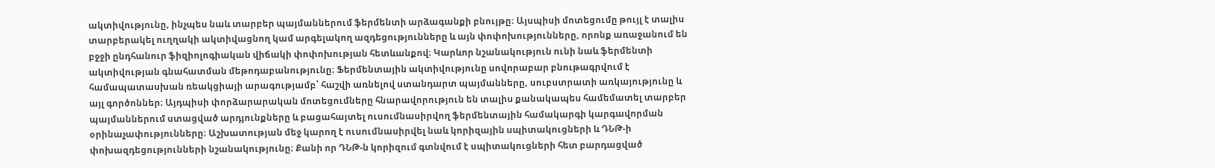ակտիվությունը, ինչպես նաև տարբեր պայմաններում ֆերմենտի արձագանքի բնույթը։ Այսպիսի մոտեցումը թույլ է տալիս տարբերակել ուղղակի ակտիվացնող կամ արգելակող ազդեցությունները և այն փոփոխությունները, որոնք առաջանում են բջջի ընդհանուր ֆիզիոլոգիական վիճակի փոփոխության հետևանքով։ Կարևոր նշանակություն ունի նաև ֆերմենտի ակտիվության գնահատման մեթոդաբանությունը։ Ֆերմենտային ակտիվությունը սովորաբար բնութագրվում է համապատասխան ռեակցիայի արագությամբ՝ հաշվի առնելով ստանդարտ պայմանները, սուբստրատի առկայությունը և այլ գործոններ։ Այդպիսի փորձարարական մոտեցումները հնարավորություն են տալիս քանակապես համեմատել տարբեր պայմաններում ստացված արդյունքները և բացահայտել ուսումնասիրվող ֆերմենտային համակարգի կարգավորման օրինաչափությունները։ Աշխատության մեջ կարող է ուսումնասիրվել նաև կորիզային սպիտակուցների և ԴՆԹ-ի փոխազդեցությունների նշանակությունը։ Քանի որ ԴՆԹ-ն կորիզում գտնվում է սպիտակուցների հետ բարդացված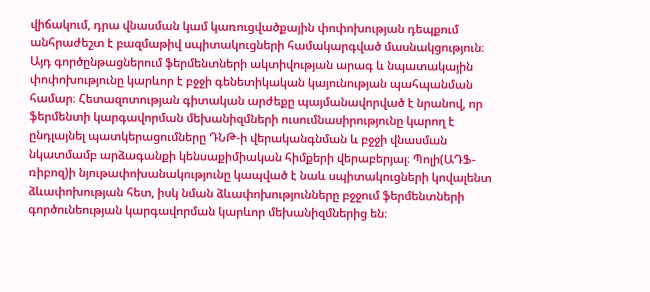վիճակում, դրա վնասման կամ կառուցվածքային փոփոխության դեպքում անհրաժեշտ է բազմաթիվ սպիտակուցների համակարգված մասնակցություն։ Այդ գործընթացներում ֆերմենտների ակտիվության արագ և նպատակային փոփոխությունը կարևոր է բջջի գենետիկական կայունության պահպանման համար։ Հետազոտության գիտական արժեքը պայմանավորված է նրանով, որ ֆերմենտի կարգավորման մեխանիզմների ուսումնասիրությունը կարող է ընդլայնել պատկերացումները ԴՆԹ-ի վերականգնման և բջջի վնասման նկատմամբ արձագանքի կենսաքիմիական հիմքերի վերաբերյալ։ Պոլի(ԱԴՖ-ռիբոզ)ի նյութափոխանակությունը կապված է նաև սպիտակուցների կովալենտ ձևափոխության հետ, իսկ նման ձևափոխությունները բջջում ֆերմենտների գործունեության կարգավորման կարևոր մեխանիզմներից են։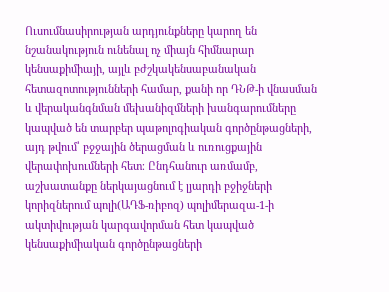Ուսումնասիրության արդյունքները կարող են նշանակություն ունենալ ոչ միայն հիմնարար կենսաքիմիայի, այլև բժշկակենսաբանական հետազոտությունների համար, քանի որ ԴՆԹ-ի վնասման և վերականգնման մեխանիզմների խանգարումները կապված են տարբեր պաթոլոգիական գործընթացների, այդ թվում՝ բջջային ծերացման և ուռուցքային վերափոխումների հետ։ Ընդհանուր առմամբ, աշխատանքը ներկայացնում է լյարդի բջիջների կորիզներում պոլի(ԱԴՖ-ռիբոզ) պոլիմերազա-1-ի ակտիվության կարգավորման հետ կապված կենսաքիմիական գործընթացների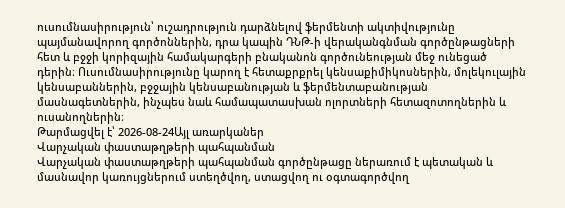ուսումնասիրություն՝ ուշադրություն դարձնելով ֆերմենտի ակտիվությունը պայմանավորող գործոններին, դրա կապին ԴՆԹ-ի վերականգնման գործընթացների հետ և բջջի կորիզային համակարգերի բնականոն գործունեության մեջ ունեցած դերին։ Ուսումնասիրությունը կարող է հետաքրքրել կենսաքիմիկոսներին, մոլեկուլային կենսաբաններին, բջջային կենսաբանության և ֆերմենտաբանության մասնագետներին, ինչպես նաև համապատասխան ոլորտների հետազոտողներին և ուսանողներին։
Թարմացվել է՝ 2026-08-24Այլ առարկաներ
Վարչական փաստաթղթերի պահպանման
Վարչական փաստաթղթերի պահպանման գործընթացը ներառում է պետական և մասնավոր կառույցներում ստեղծվող, ստացվող ու օգտագործվող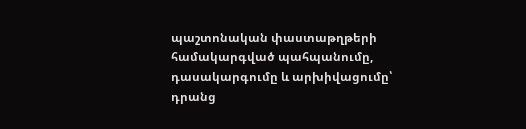պաշտոնական փաստաթղթերի համակարգված պահպանումը, դասակարգումը և արխիվացումը՝ դրանց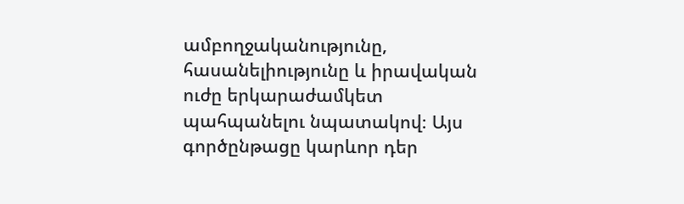ամբողջականությունը, հասանելիությունը և իրավական ուժը երկարաժամկետ պահպանելու նպատակով։ Այս գործընթացը կարևոր դեր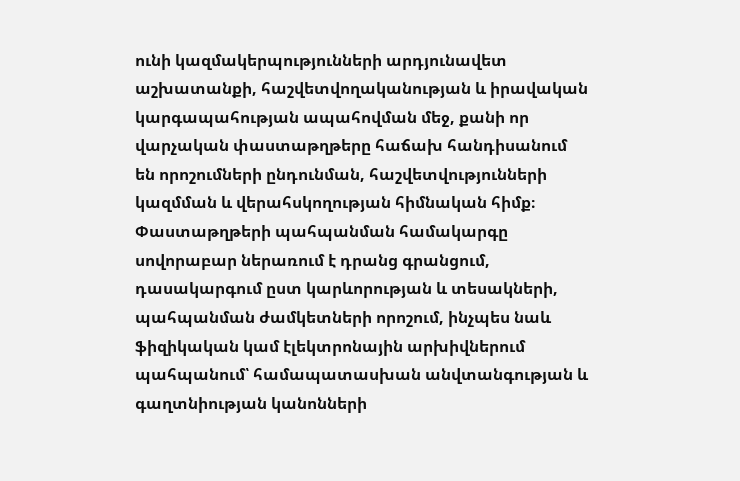ունի կազմակերպությունների արդյունավետ աշխատանքի, հաշվետվողականության և իրավական կարգապահության ապահովման մեջ, քանի որ վարչական փաստաթղթերը հաճախ հանդիսանում են որոշումների ընդունման, հաշվետվությունների կազմման և վերահսկողության հիմնական հիմք։ Փաստաթղթերի պահպանման համակարգը սովորաբար ներառում է դրանց գրանցում, դասակարգում ըստ կարևորության և տեսակների, պահպանման ժամկետների որոշում, ինչպես նաև ֆիզիկական կամ էլեկտրոնային արխիվներում պահպանում՝ համապատասխան անվտանգության և գաղտնիության կանոնների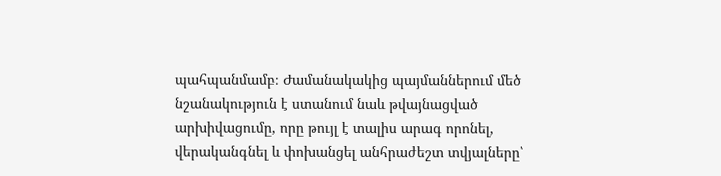պահպանմամբ։ Ժամանակակից պայմաններում մեծ նշանակություն է ստանում նաև թվայնացված արխիվացումը, որը թույլ է տալիս արագ որոնել, վերականգնել և փոխանցել անհրաժեշտ տվյալները՝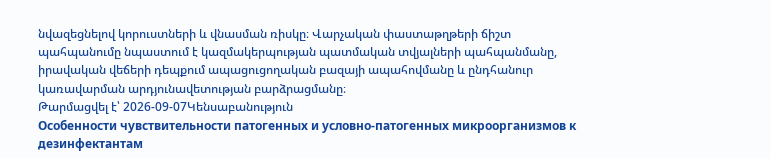նվազեցնելով կորուստների և վնասման ռիսկը։ Վարչական փաստաթղթերի ճիշտ պահպանումը նպաստում է կազմակերպության պատմական տվյալների պահպանմանը, իրավական վեճերի դեպքում ապացուցողական բազայի ապահովմանը և ընդհանուր կառավարման արդյունավետության բարձրացմանը։
Թարմացվել է՝ 2026-09-07Կենսաբանություն
Особенности чувствительности патогенных и условно-патогенных микроорганизмов к дезинфектантам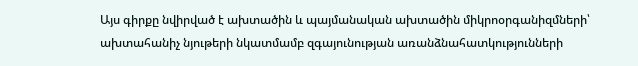Այս գիրքը նվիրված է ախտածին և պայմանական ախտածին միկրոօրգանիզմների՝ ախտահանիչ նյութերի նկատմամբ զգայունության առանձնահատկությունների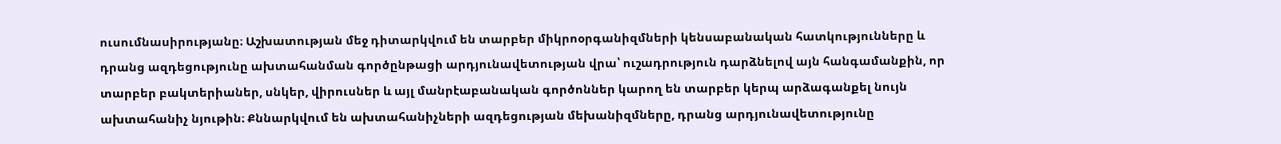ուսումնասիրությանը։ Աշխատության մեջ դիտարկվում են տարբեր միկրոօրգանիզմների կենսաբանական հատկությունները և դրանց ազդեցությունը ախտահանման գործընթացի արդյունավետության վրա՝ ուշադրություն դարձնելով այն հանգամանքին, որ տարբեր բակտերիաներ, սնկեր, վիրուսներ և այլ մանրէաբանական գործոններ կարող են տարբեր կերպ արձագանքել նույն ախտահանիչ նյութին։ Քննարկվում են ախտահանիչների ազդեցության մեխանիզմները, դրանց արդյունավետությունը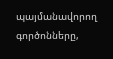պայմանավորող գործոնները,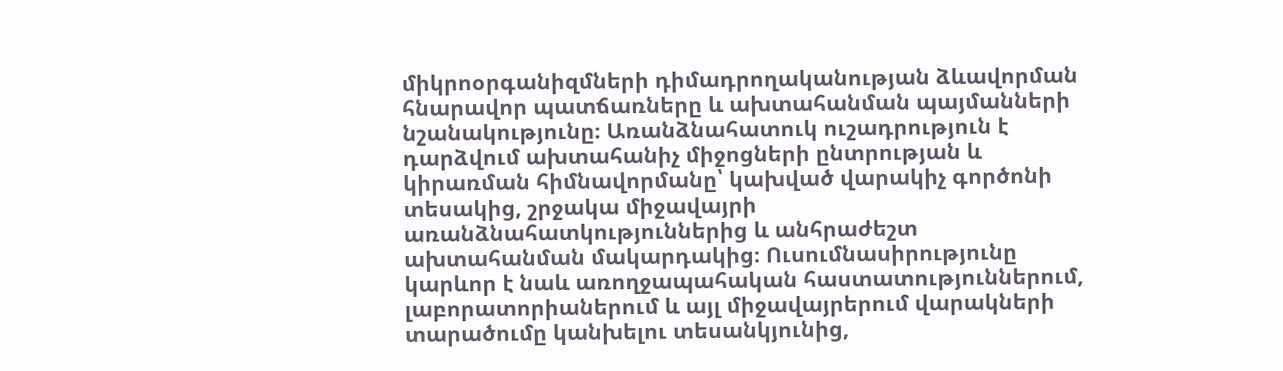միկրոօրգանիզմների դիմադրողականության ձևավորման հնարավոր պատճառները և ախտահանման պայմանների նշանակությունը։ Առանձնահատուկ ուշադրություն է դարձվում ախտահանիչ միջոցների ընտրության և կիրառման հիմնավորմանը՝ կախված վարակիչ գործոնի տեսակից, շրջակա միջավայրի առանձնահատկություններից և անհրաժեշտ ախտահանման մակարդակից։ Ուսումնասիրությունը կարևոր է նաև առողջապահական հաստատություններում, լաբորատորիաներում և այլ միջավայրերում վարակների տարածումը կանխելու տեսանկյունից,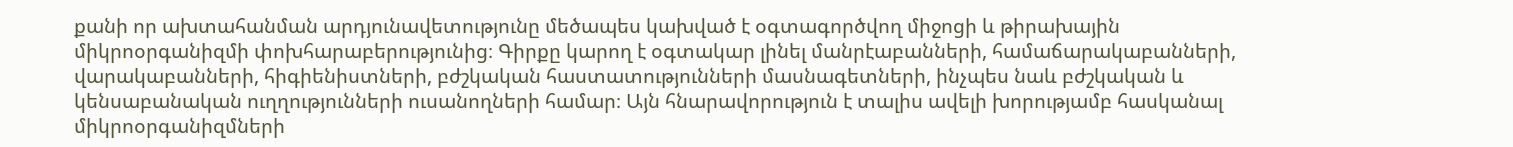քանի որ ախտահանման արդյունավետությունը մեծապես կախված է օգտագործվող միջոցի և թիրախային միկրոօրգանիզմի փոխհարաբերությունից։ Գիրքը կարող է օգտակար լինել մանրէաբանների, համաճարակաբանների, վարակաբանների, հիգիենիստների, բժշկական հաստատությունների մասնագետների, ինչպես նաև բժշկական և կենսաբանական ուղղությունների ուսանողների համար։ Այն հնարավորություն է տալիս ավելի խորությամբ հասկանալ միկրոօրգանիզմների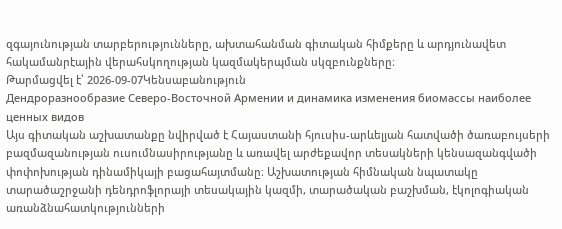զգայունության տարբերությունները, ախտահանման գիտական հիմքերը և արդյունավետ հակամանրէային վերահսկողության կազմակերպման սկզբունքները։
Թարմացվել է՝ 2026-09-07Կենսաբանություն
Дендроразнообразие Северо-Восточной Армении и динамика изменения биомассы наиболее ценных видов
Այս գիտական աշխատանքը նվիրված է Հայաստանի հյուսիս-արևելյան հատվածի ծառաբույսերի բազմազանության ուսումնասիրությանը և առավել արժեքավոր տեսակների կենսազանգվածի փոփոխության դինամիկայի բացահայտմանը։ Աշխատության հիմնական նպատակը տարածաշրջանի դենդրոֆլորայի տեսակային կազմի, տարածական բաշխման, էկոլոգիական առանձնահատկությունների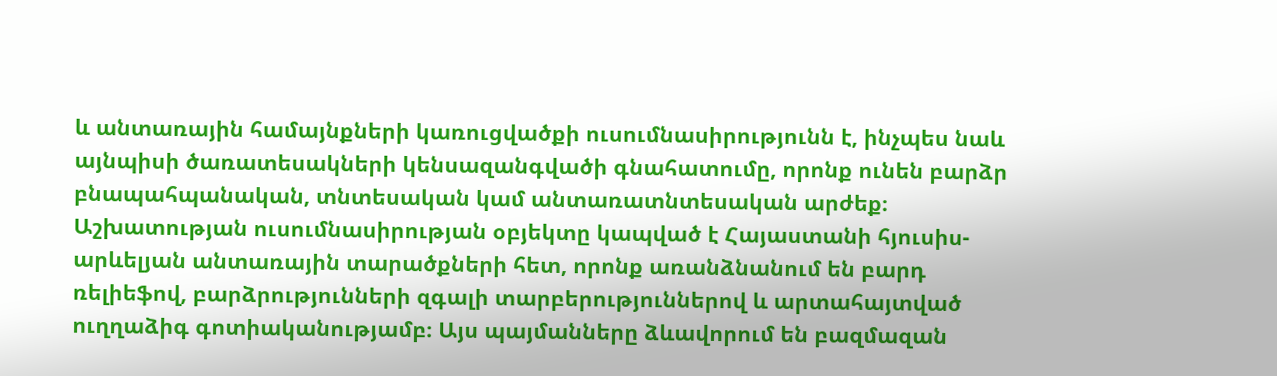և անտառային համայնքների կառուցվածքի ուսումնասիրությունն է, ինչպես նաև այնպիսի ծառատեսակների կենսազանգվածի գնահատումը, որոնք ունեն բարձր բնապահպանական, տնտեսական կամ անտառատնտեսական արժեք։ Աշխատության ուսումնասիրության օբյեկտը կապված է Հայաստանի հյուսիս-արևելյան անտառային տարածքների հետ, որոնք առանձնանում են բարդ ռելիեֆով, բարձրությունների զգալի տարբերություններով և արտահայտված ուղղաձիգ գոտիականությամբ։ Այս պայմանները ձևավորում են բազմազան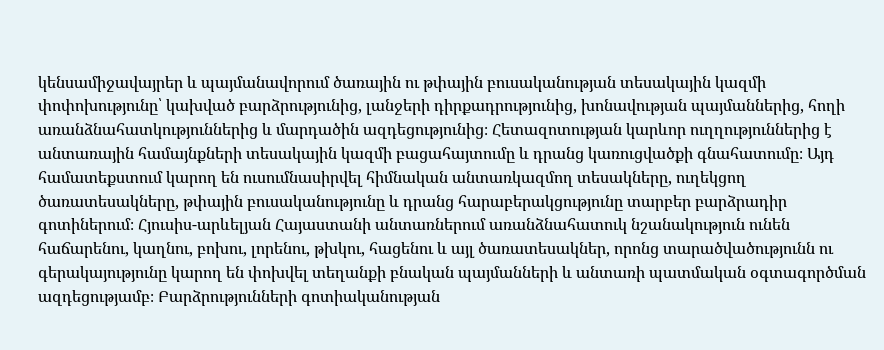կենսամիջավայրեր և պայմանավորում ծառային ու թփային բուսականության տեսակային կազմի փոփոխությունը՝ կախված բարձրությունից, լանջերի դիրքադրությունից, խոնավության պայմաններից, հողի առանձնահատկություններից և մարդածին ազդեցությունից։ Հետազոտության կարևոր ուղղություններից է անտառային համայնքների տեսակային կազմի բացահայտումը և դրանց կառուցվածքի գնահատումը։ Այդ համատեքստում կարող են ուսումնասիրվել հիմնական անտառկազմող տեսակները, ուղեկցող ծառատեսակները, թփային բուսականությունը և դրանց հարաբերակցությունը տարբեր բարձրադիր գոտիներում։ Հյուսիս-արևելյան Հայաստանի անտառներում առանձնահատուկ նշանակություն ունեն հաճարենու, կաղնու, բոխու, լորենու, թխկու, հացենու և այլ ծառատեսակներ, որոնց տարածվածությունն ու գերակայությունը կարող են փոխվել տեղանքի բնական պայմանների և անտառի պատմական օգտագործման ազդեցությամբ։ Բարձրությունների գոտիականության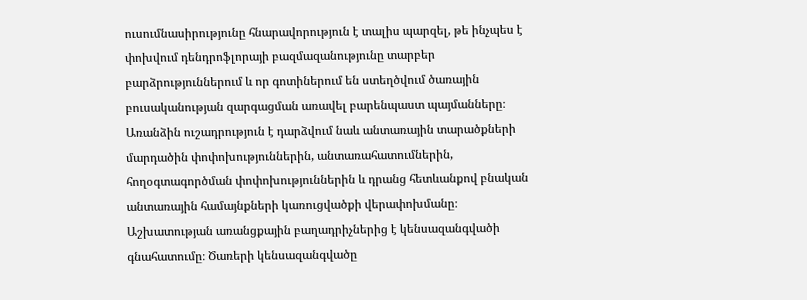ուսումնասիրությունը հնարավորություն է տալիս պարզել, թե ինչպես է փոխվում դենդրոֆլորայի բազմազանությունը տարբեր բարձրություններում և որ գոտիներում են ստեղծվում ծառային բուսականության զարգացման առավել բարենպաստ պայմանները։ Առանձին ուշադրություն է դարձվում նաև անտառային տարածքների մարդածին փոփոխություններին, անտառահատումներին, հողօգտագործման փոփոխություններին և դրանց հետևանքով բնական անտառային համայնքների կառուցվածքի վերափոխմանը։ Աշխատության առանցքային բաղադրիչներից է կենսազանգվածի գնահատումը։ Ծառերի կենսազանգվածը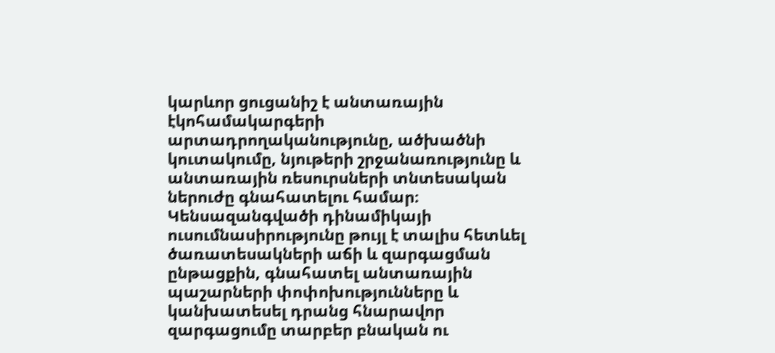կարևոր ցուցանիշ է անտառային էկոհամակարգերի արտադրողականությունը, ածխածնի կուտակումը, նյութերի շրջանառությունը և անտառային ռեսուրսների տնտեսական ներուժը գնահատելու համար։ Կենսազանգվածի դինամիկայի ուսումնասիրությունը թույլ է տալիս հետևել ծառատեսակների աճի և զարգացման ընթացքին, գնահատել անտառային պաշարների փոփոխությունները և կանխատեսել դրանց հնարավոր զարգացումը տարբեր բնական ու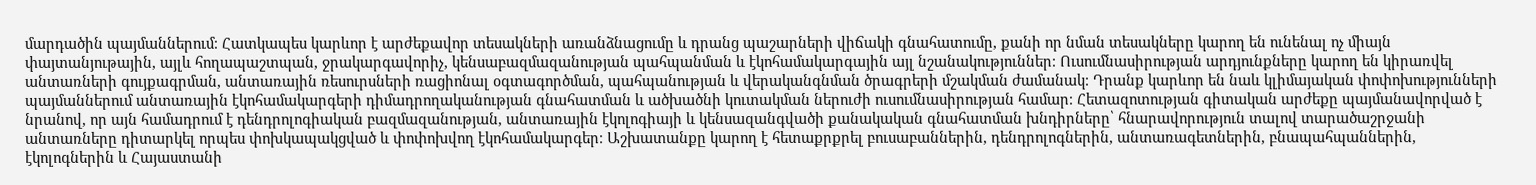մարդածին պայմաններում։ Հատկապես կարևոր է արժեքավոր տեսակների առանձնացումը և դրանց պաշարների վիճակի գնահատումը, քանի որ նման տեսակները կարող են ունենալ ոչ միայն փայտանյութային, այլև հողապաշտպան, ջրակարգավորիչ, կենսաբազմազանության պահպանման և էկոհամակարգային այլ նշանակություններ։ Ուսումնասիրության արդյունքները կարող են կիրառվել անտառների գույքագրման, անտառային ռեսուրսների ռացիոնալ օգտագործման, պահպանության և վերականգնման ծրագրերի մշակման ժամանակ։ Դրանք կարևոր են նաև կլիմայական փոփոխությունների պայմաններում անտառային էկոհամակարգերի դիմադրողականության գնահատման և ածխածնի կուտակման ներուժի ուսումնասիրության համար։ Հետազոտության գիտական արժեքը պայմանավորված է նրանով, որ այն համադրում է դենդրոլոգիական բազմազանության, անտառային էկոլոգիայի և կենսազանգվածի քանակական գնահատման խնդիրները՝ հնարավորություն տալով տարածաշրջանի անտառները դիտարկել որպես փոխկապակցված և փոփոխվող էկոհամակարգեր։ Աշխատանքը կարող է հետաքրքրել բուսաբաններին, դենդրոլոգներին, անտառագետներին, բնապահպաններին, էկոլոգներին և Հայաստանի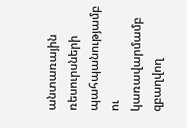անտառային ռեսուրսների պահպանությամբ ու կառավարմամբ զբաղվող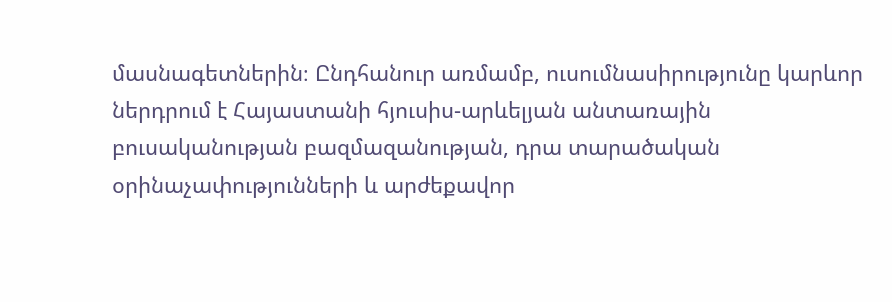մասնագետներին։ Ընդհանուր առմամբ, ուսումնասիրությունը կարևոր ներդրում է Հայաստանի հյուսիս-արևելյան անտառային բուսականության բազմազանության, դրա տարածական օրինաչափությունների և արժեքավոր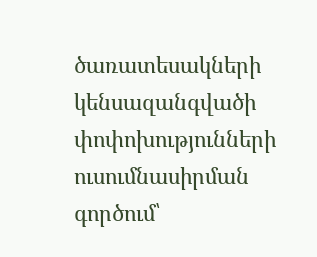ծառատեսակների կենսազանգվածի փոփոխությունների ուսումնասիրման գործում՝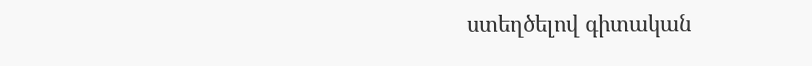ստեղծելով գիտական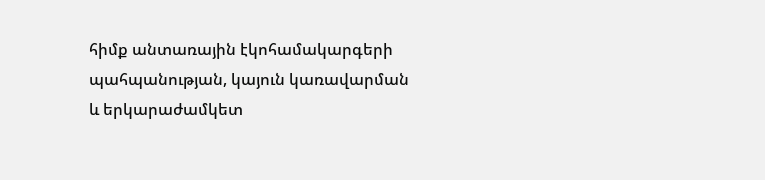հիմք անտառային էկոհամակարգերի պահպանության, կայուն կառավարման և երկարաժամկետ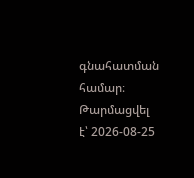գնահատման համար։
Թարմացվել է՝ 2026-08-25